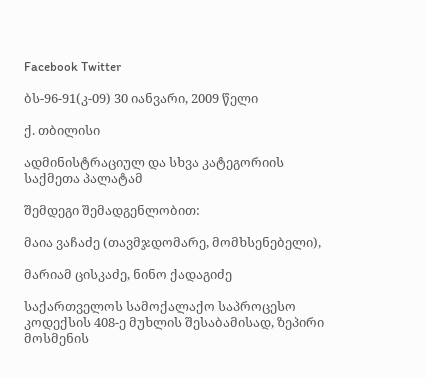Facebook Twitter

ბს-96-91(კ-09) 30 იანვარი, 2009 წელი

ქ. თბილისი

ადმინისტრაციულ და სხვა კატეგორიის საქმეთა პალატამ

შემდეგი შემადგენლობით:

მაია ვაჩაძე (თავმჯდომარე, მომხსენებელი),

მარიამ ცისკაძე, ნინო ქადაგიძე

საქართველოს სამოქალაქო საპროცესო კოდექსის 408-ე მუხლის შესაბამისად, ზეპირი მოსმენის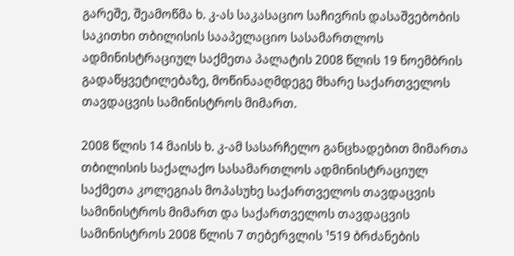გარეშე, შეამოწმა ხ. კ-ას საკასაციო საჩივრის დასაშვებობის საკითხი თბილისის სააპელაციო სასამართლოს ადმინისტრაციულ საქმეთა პალატის 2008 წლის 19 ნოემბრის გადაწყვეტილებაზე, მოწინააღმდეგე მხარე საქართველოს თავდაცვის სამინისტროს მიმართ.

2008 წლის 14 მაისს ხ. კ-ამ სასარჩელო განცხადებით მიმართა თბილისის საქალაქო სასამართლოს ადმინისტრაციულ საქმეთა კოლეგიას მოპასუხე საქართველოს თავდაცვის სამინისტროს მიმართ და საქართველოს თავდაცვის სამინისტროს 2008 წლის 7 თებერვლის ¹519 ბრძანების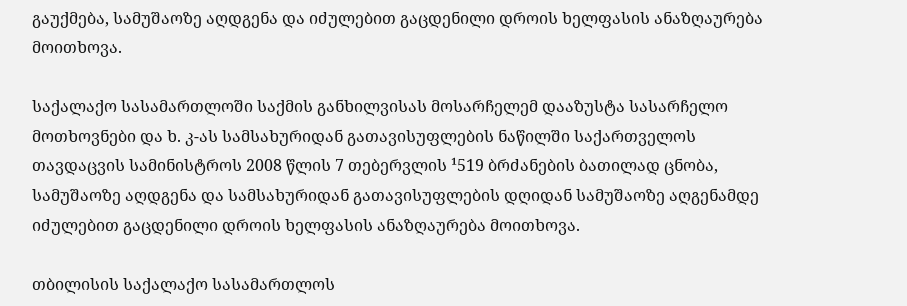გაუქმება, სამუშაოზე აღდგენა და იძულებით გაცდენილი დროის ხელფასის ანაზღაურება მოითხოვა.

საქალაქო სასამართლოში საქმის განხილვისას მოსარჩელემ დააზუსტა სასარჩელო მოთხოვნები და ხ. კ-ას სამსახურიდან გათავისუფლების ნაწილში საქართველოს თავდაცვის სამინისტროს 2008 წლის 7 თებერვლის ¹519 ბრძანების ბათილად ცნობა, სამუშაოზე აღდგენა და სამსახურიდან გათავისუფლების დღიდან სამუშაოზე აღგენამდე იძულებით გაცდენილი დროის ხელფასის ანაზღაურება მოითხოვა.

თბილისის საქალაქო სასამართლოს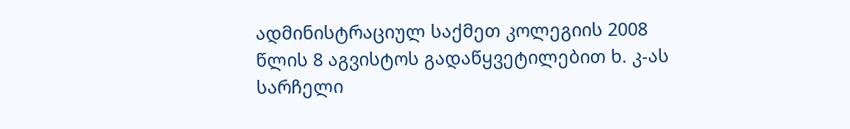ადმინისტრაციულ საქმეთ კოლეგიის 2008 წლის 8 აგვისტოს გადაწყვეტილებით ხ. კ-ას სარჩელი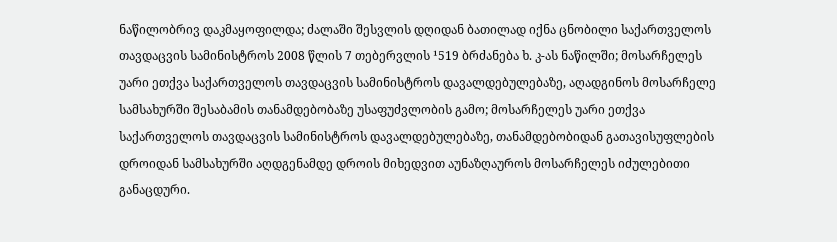ნაწილობრივ დაკმაყოფილდა; ძალაში შესვლის დღიდან ბათილად იქნა ცნობილი საქართველოს თავდაცვის სამინისტროს 2008 წლის 7 თებერვლის ¹519 ბრძანება ხ. კ-ას ნაწილში; მოსარჩელეს უარი ეთქვა საქართველოს თავდაცვის სამინისტროს დავალდებულებაზე, აღადგინოს მოსარჩელე სამსახურში შესაბამის თანამდებობაზე უსაფუძვლობის გამო; მოსარჩელეს უარი ეთქვა საქართველოს თავდაცვის სამინისტროს დავალდებულებაზე, თანამდებობიდან გათავისუფლების დროიდან სამსახურში აღდგენამდე დროის მიხედვით აუნაზღაუროს მოსარჩელეს იძულებითი განაცდური.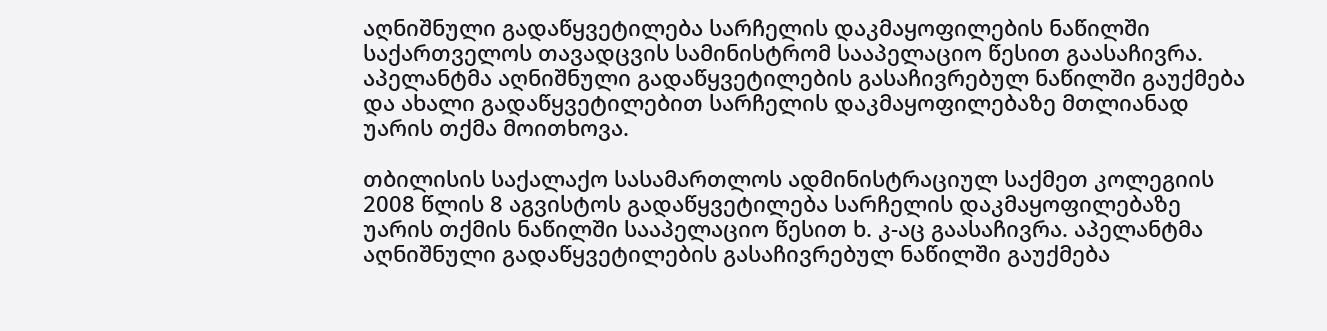აღნიშნული გადაწყვეტილება სარჩელის დაკმაყოფილების ნაწილში საქართველოს თავადცვის სამინისტრომ სააპელაციო წესით გაასაჩივრა. აპელანტმა აღნიშნული გადაწყვეტილების გასაჩივრებულ ნაწილში გაუქმება და ახალი გადაწყვეტილებით სარჩელის დაკმაყოფილებაზე მთლიანად უარის თქმა მოითხოვა.

თბილისის საქალაქო სასამართლოს ადმინისტრაციულ საქმეთ კოლეგიის 2008 წლის 8 აგვისტოს გადაწყვეტილება სარჩელის დაკმაყოფილებაზე უარის თქმის ნაწილში სააპელაციო წესით ხ. კ-აც გაასაჩივრა. აპელანტმა აღნიშნული გადაწყვეტილების გასაჩივრებულ ნაწილში გაუქმება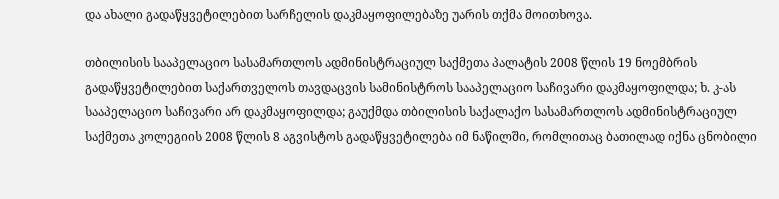და ახალი გადაწყვეტილებით სარჩელის დაკმაყოფილებაზე უარის თქმა მოითხოვა.

თბილისის სააპელაციო სასამართლოს ადმინისტრაციულ საქმეთა პალატის 2008 წლის 19 ნოემბრის გადაწყვეტილებით საქართველოს თავდაცვის სამინისტროს სააპელაციო საჩივარი დაკმაყოფილდა; ხ. კ-ას სააპელაციო საჩივარი არ დაკმაყოფილდა; გაუქმდა თბილისის საქალაქო სასამართლოს ადმინისტრაციულ საქმეთა კოლეგიის 2008 წლის 8 აგვისტოს გადაწყვეტილება იმ ნაწილში, რომლითაც ბათილად იქნა ცნობილი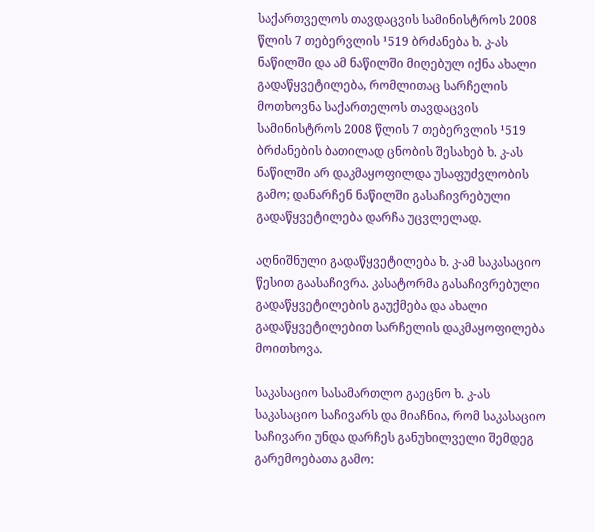საქართველოს თავდაცვის სამინისტროს 2008 წლის 7 თებერვლის ¹519 ბრძანება ხ. კ-ას ნაწილში და ამ ნაწილში მიღებულ იქნა ახალი გადაწყვეტილება, რომლითაც სარჩელის მოთხოვნა საქართელოს თავდაცვის სამინისტროს 2008 წლის 7 თებერვლის ¹519 ბრძანების ბათილად ცნობის შესახებ ხ. კ-ას ნაწილში არ დაკმაყოფილდა უსაფუძვლობის გამო; დანარჩენ ნაწილში გასაჩივრებული გადაწყვეტილება დარჩა უცვლელად.

აღნიშნული გადაწყვეტილება ხ. კ-ამ საკასაციო წესით გაასაჩივრა. კასატორმა გასაჩივრებული გადაწყვეტილების გაუქმება და ახალი გადაწყვეტილებით სარჩელის დაკმაყოფილება მოითხოვა.

საკასაციო სასამართლო გაეცნო ხ. კ-ას საკასაციო საჩივარს და მიაჩნია, რომ საკასაციო საჩივარი უნდა დარჩეს განუხილველი შემდეგ გარემოებათა გამო: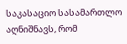საკასაციო სასამართლო აღნიშნავს, რომ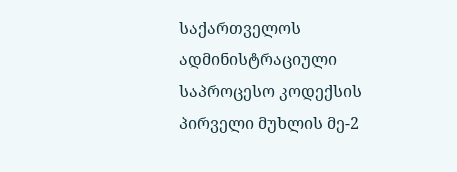საქართველოს ადმინისტრაციული საპროცესო კოდექსის პირველი მუხლის მე-2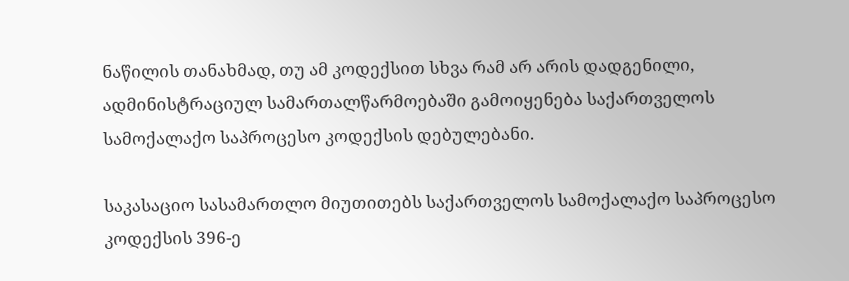ნაწილის თანახმად, თუ ამ კოდექსით სხვა რამ არ არის დადგენილი, ადმინისტრაციულ სამართალწარმოებაში გამოიყენება საქართველოს სამოქალაქო საპროცესო კოდექსის დებულებანი.

საკასაციო სასამართლო მიუთითებს საქართველოს სამოქალაქო საპროცესო კოდექსის 396-ე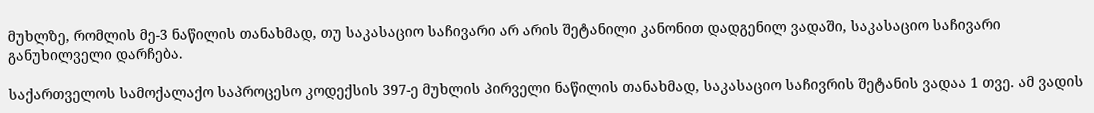მუხლზე, რომლის მე-3 ნაწილის თანახმად, თუ საკასაციო საჩივარი არ არის შეტანილი კანონით დადგენილ ვადაში, საკასაციო საჩივარი განუხილველი დარჩება.

საქართველოს სამოქალაქო საპროცესო კოდექსის 397-ე მუხლის პირველი ნაწილის თანახმად, საკასაციო საჩივრის შეტანის ვადაა 1 თვე. ამ ვადის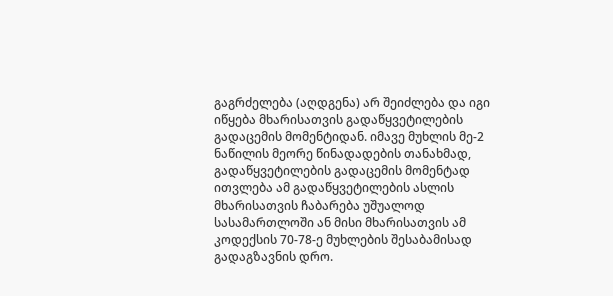გაგრძელება (აღდგენა) არ შეიძლება და იგი იწყება მხარისათვის გადაწყვეტილების გადაცემის მომენტიდან. იმავე მუხლის მე-2 ნაწილის მეორე წინადადების თანახმად, გადაწყვეტილების გადაცემის მომენტად ითვლება ამ გადაწყვეტილების ასლის მხარისათვის ჩაბარება უშუალოდ სასამართლოში ან მისი მხარისათვის ამ კოდექსის 70-78-ე მუხლების შესაბამისად გადაგზავნის დრო.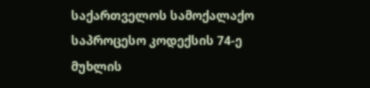საქართველოს სამოქალაქო საპროცესო კოდექსის 74-ე მუხლის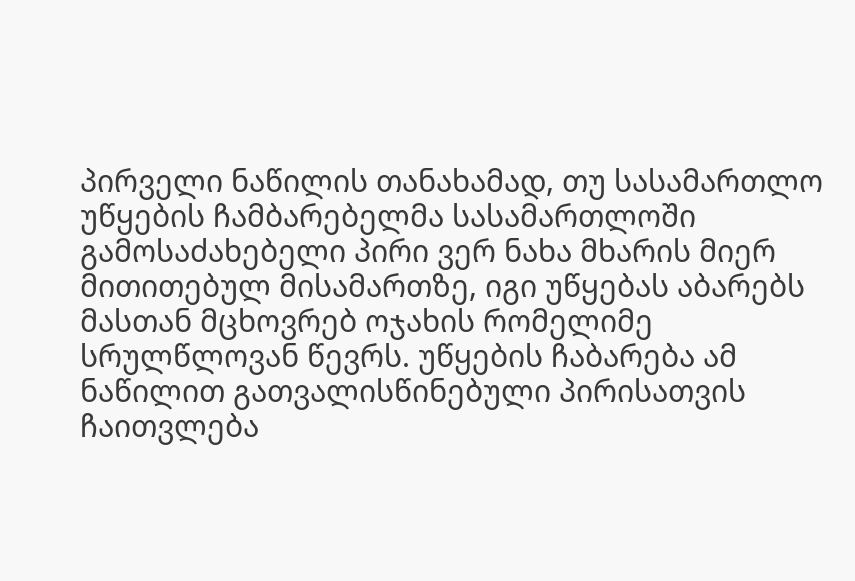პირველი ნაწილის თანახამად, თუ სასამართლო უწყების ჩამბარებელმა სასამართლოში გამოსაძახებელი პირი ვერ ნახა მხარის მიერ მითითებულ მისამართზე, იგი უწყებას აბარებს მასთან მცხოვრებ ოჯახის რომელიმე სრულწლოვან წევრს. უწყების ჩაბარება ამ ნაწილით გათვალისწინებული პირისათვის ჩაითვლება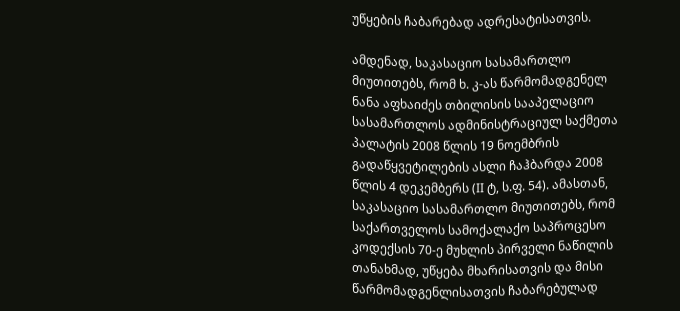უწყების ჩაბარებად ადრესატისათვის.

ამდენად, საკასაციო სასამართლო მიუთითებს, რომ ხ. კ-ას წარმომადგენელ ნანა აფხაიძეს თბილისის სააპელაციო სასამართლოს ადმინისტრაციულ საქმეთა პალატის 2008 წლის 19 ნოემბრის გადაწყვეტილების ასლი ჩაჰბარდა 2008 წლის 4 დეკემბერს (II ტ, ს.ფ. 54). ამასთან, საკასაციო სასამართლო მიუთითებს, რომ საქართველოს სამოქალაქო საპროცესო კოდექსის 70-ე მუხლის პირველი ნაწილის თანახმად, უწყება მხარისათვის და მისი წარმომადგენლისათვის ჩაბარებულად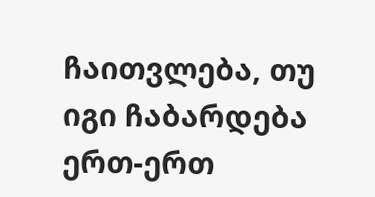ჩაითვლება, თუ იგი ჩაბარდება ერთ-ერთ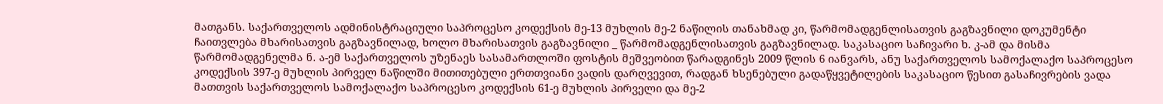მათგანს. საქართველოს ადმინისტრაციული საპროცესო კოდექსის მე-13 მუხლის მე-2 ნაწილის თანახმად კი, წარმომადგენლისათვის გაგზავნილი დოკუმენტი ჩაითვლება მხარისათვის გაგზავნილად, ხოლო მხარისათვის გაგზავნილი _ წარმომადგენლისათვის გაგზავნილად. საკასაციო საჩივარი ხ. კ-ამ და მისმა წარმომადგენელმა ნ. ა-ემ საქართველოს უზენაეს სასამართლოში ფოსტის მეშვეობით წარადგინეს 2009 წლის 6 იანვარს, ანუ საქართველოს სამოქალაქო საპროცესო კოდექსის 397-ე მუხლის პირველ ნაწილში მითითებული ერთთვიანი ვადის დარღვევით, რადგან ხსენებული გადაწყვეტილების საკასაციო წესით გასაჩივრების ვადა მათთვის საქართველოს სამოქალაქო საპროცესო კოდექსის 61-ე მუხლის პირველი და მე-2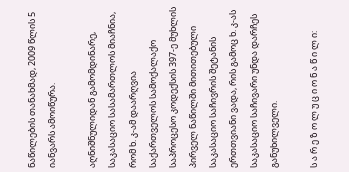ნაწილების თანახმად, 2009 წლის 5 იანვარს ამოიწურა.

აღნიშნულიდან გამომდინარე, საკასაციო სასამართლოს მიაჩნია, რომ ხ. კ-ამ დაარღვია საქართველოს სამოქალაქო საპროცესო კოდექსის 397-ე მუხლის პირველ ნაწილში მითითებული საკასაციო საჩივრის შეტანის ერთთვიანი ვადა, რის გამოც ხ. კ-ას საკასაციო საჩივარი უნდა დარჩეს განუხილველი.

ს ა რ ე ზ ო ლ უ ც ი ო ნ ა წ ი ლ ი: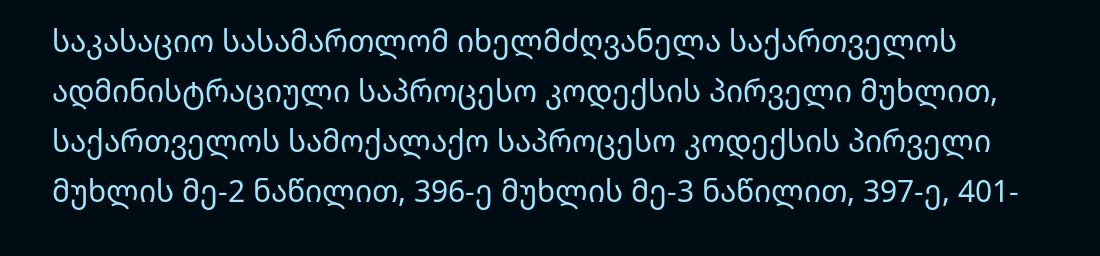საკასაციო სასამართლომ იხელმძღვანელა საქართველოს ადმინისტრაციული საპროცესო კოდექსის პირველი მუხლით, საქართველოს სამოქალაქო საპროცესო კოდექსის პირველი მუხლის მე-2 ნაწილით, 396-ე მუხლის მე-3 ნაწილით, 397-ე, 401-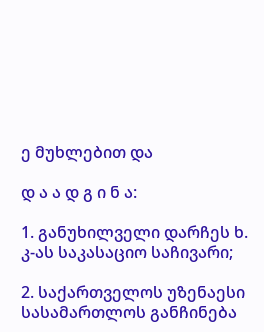ე მუხლებით და

დ ა ა დ გ ი ნ ა:

1. განუხილველი დარჩეს ხ. კ-ას საკასაციო საჩივარი;

2. საქართველოს უზენაესი სასამართლოს განჩინება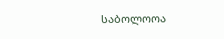საბოლოოა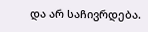და არ საჩივრდება.